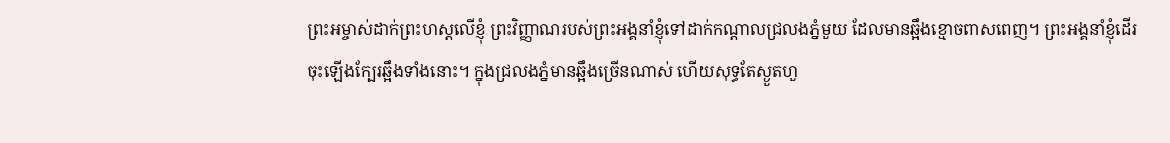ព្រះអម្ចាស់ដាក់ព្រះហស្ដលើខ្ញុំ ព្រះវិញ្ញាណរបស់ព្រះអង្គនាំខ្ញុំទៅដាក់កណ្ដាលជ្រលងភ្នំមួយ ដែលមានឆ្អឹងខ្មោចពាសពេញ។ ព្រះអង្គនាំខ្ញុំដើរចុះឡើងក្បែរឆ្អឹងទាំងនោះ។ ក្នុងជ្រលងភ្នំមានឆ្អឹងច្រើនណាស់ ហើយសុទ្ធតែស្ងួតហួ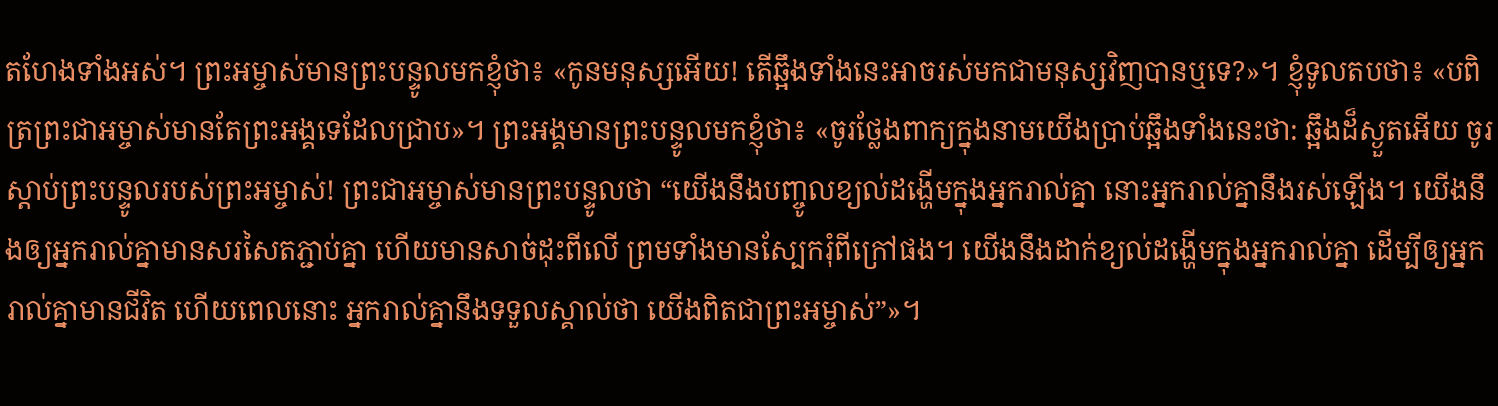តហែងទាំងអស់។ ព្រះអម្ចាស់មានព្រះបន្ទូលមកខ្ញុំថា៖ «កូនមនុស្សអើយ! តើឆ្អឹងទាំងនេះអាចរស់មកជាមនុស្សវិញបានឬទេ?»។ ខ្ញុំទូលតបថា៖ «បពិត្រព្រះជាអម្ចាស់មានតែព្រះអង្គទេដែលជ្រាប»។ ព្រះអង្គមានព្រះបន្ទូលមកខ្ញុំថា៖ «ចូរថ្លែងពាក្យក្នុងនាមយើងប្រាប់ឆ្អឹងទាំងនេះថា: ឆ្អឹងដ៏ស្ងួតអើយ ចូរស្ដាប់ព្រះបន្ទូលរបស់ព្រះអម្ចាស់! ព្រះជាអម្ចាស់មានព្រះបន្ទូលថា “យើងនឹងបញ្ចូលខ្យល់ដង្ហើមក្នុងអ្នករាល់គ្នា នោះអ្នករាល់គ្នានឹងរស់ឡើង។ យើងនឹងឲ្យអ្នករាល់គ្នាមានសរសៃតភ្ជាប់គ្នា ហើយមានសាច់ដុះពីលើ ព្រមទាំងមានស្បែករុំពីក្រៅផង។ យើងនឹងដាក់ខ្យល់ដង្ហើមក្នុងអ្នករាល់គ្នា ដើម្បីឲ្យអ្នករាល់គ្នាមានជីវិត ហើយពេលនោះ អ្នករាល់គ្នានឹងទទួលស្គាល់ថា យើងពិតជាព្រះអម្ចាស់”»។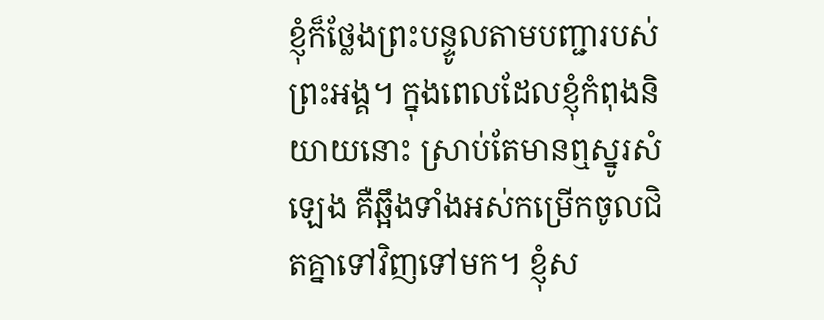ខ្ញុំក៏ថ្លែងព្រះបន្ទូលតាមបញ្ជារបស់ព្រះអង្គ។ ក្នុងពេលដែលខ្ញុំកំពុងនិយាយនោះ ស្រាប់តែមានឮស្នូរសំឡេង គឺឆ្អឹងទាំងអស់កម្រើកចូលជិតគ្នាទៅវិញទៅមក។ ខ្ញុំស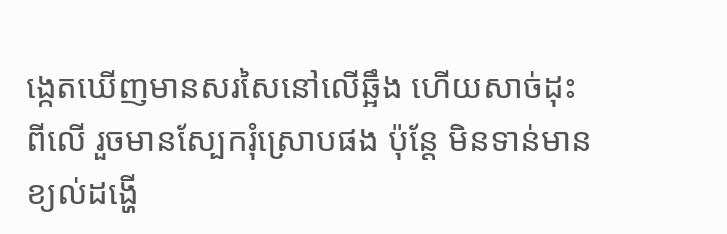ង្កេតឃើញមានសរសៃនៅលើឆ្អឹង ហើយសាច់ដុះពីលើ រួចមានស្បែករុំស្រោបផង ប៉ុន្តែ មិនទាន់មានខ្យល់ដង្ហើ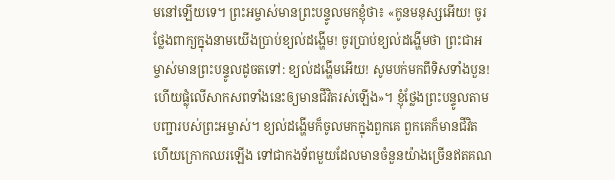មនៅឡើយទេ។ ព្រះអម្ចាស់មានព្រះបន្ទូលមកខ្ញុំថា៖ «កូនមនុស្សអើយ! ចូរថ្លែងពាក្យក្នុងនាមយើងប្រាប់ខ្យល់ដង្ហើម! ចូរប្រាប់ខ្យល់ដង្ហើមថា ព្រះជាអម្ចាស់មានព្រះបន្ទូលដូចតទៅ: ខ្យល់ដង្ហើមអើយ! សូមបក់មកពីទិសទាំងបួន! ហើយផ្លុំលើសាកសពទាំងនេះឲ្យមានជីវិតរស់ឡើង»។ ខ្ញុំថ្លែងព្រះបន្ទូលតាមបញ្ជារបស់ព្រះអម្ចាស់។ ខ្យល់ដង្ហើមក៏ចូលមកក្នុងពួកគេ ពួកគេក៏មានជីវិត ហើយក្រោកឈរឡើង ទៅជាកងទ័ពមួយដែលមានចំនួនយ៉ាងច្រើនឥតគណ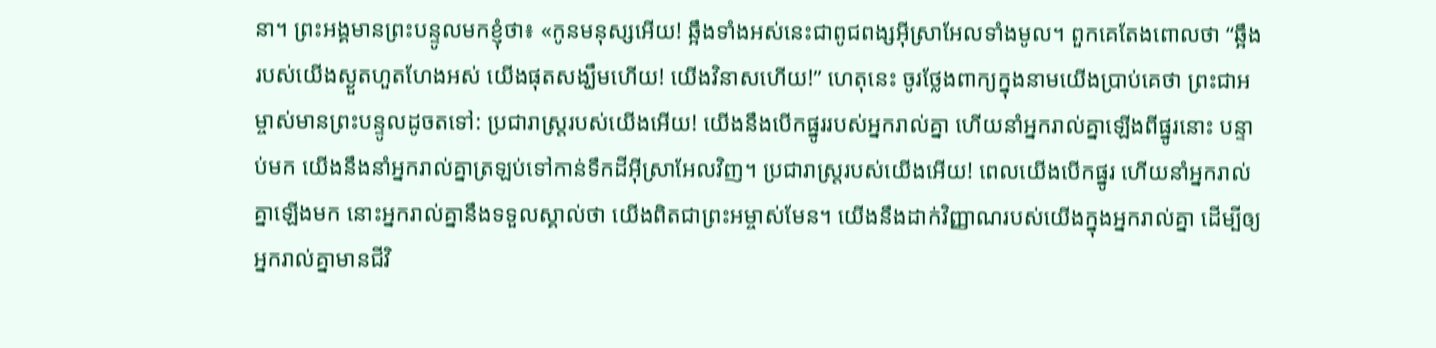នា។ ព្រះអង្គមានព្រះបន្ទូលមកខ្ញុំថា៖ «កូនមនុស្សអើយ! ឆ្អឹងទាំងអស់នេះជាពូជពង្សអ៊ីស្រាអែលទាំងមូល។ ពួកគេតែងពោលថា “ឆ្អឹងរបស់យើងស្ងួតហួតហែងអស់ យើងផុតសង្ឃឹមហើយ! យើងវិនាសហើយ!” ហេតុនេះ ចូរថ្លែងពាក្យក្នុងនាមយើងប្រាប់គេថា ព្រះជាអម្ចាស់មានព្រះបន្ទូលដូចតទៅ: ប្រជារាស្ត្ររបស់យើងអើយ! យើងនឹងបើកផ្នូររបស់អ្នករាល់គ្នា ហើយនាំអ្នករាល់គ្នាឡើងពីផ្នូរនោះ បន្ទាប់មក យើងនឹងនាំអ្នករាល់គ្នាត្រឡប់ទៅកាន់ទឹកដីអ៊ីស្រាអែលវិញ។ ប្រជារាស្ត្ររបស់យើងអើយ! ពេលយើងបើកផ្នូរ ហើយនាំអ្នករាល់គ្នាឡើងមក នោះអ្នករាល់គ្នានឹងទទួលស្គាល់ថា យើងពិតជាព្រះអម្ចាស់មែន។ យើងនឹងដាក់វិញ្ញាណរបស់យើងក្នុងអ្នករាល់គ្នា ដើម្បីឲ្យអ្នករាល់គ្នាមានជីវិ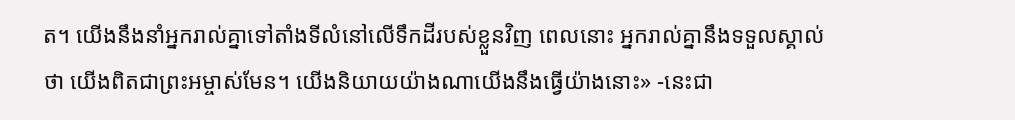ត។ យើងនឹងនាំអ្នករាល់គ្នាទៅតាំងទីលំនៅលើទឹកដីរបស់ខ្លួនវិញ ពេលនោះ អ្នករាល់គ្នានឹងទទួលស្គាល់ថា យើងពិតជាព្រះអម្ចាស់មែន។ យើងនិយាយយ៉ាងណាយើងនឹងធ្វើយ៉ាងនោះ» -នេះជា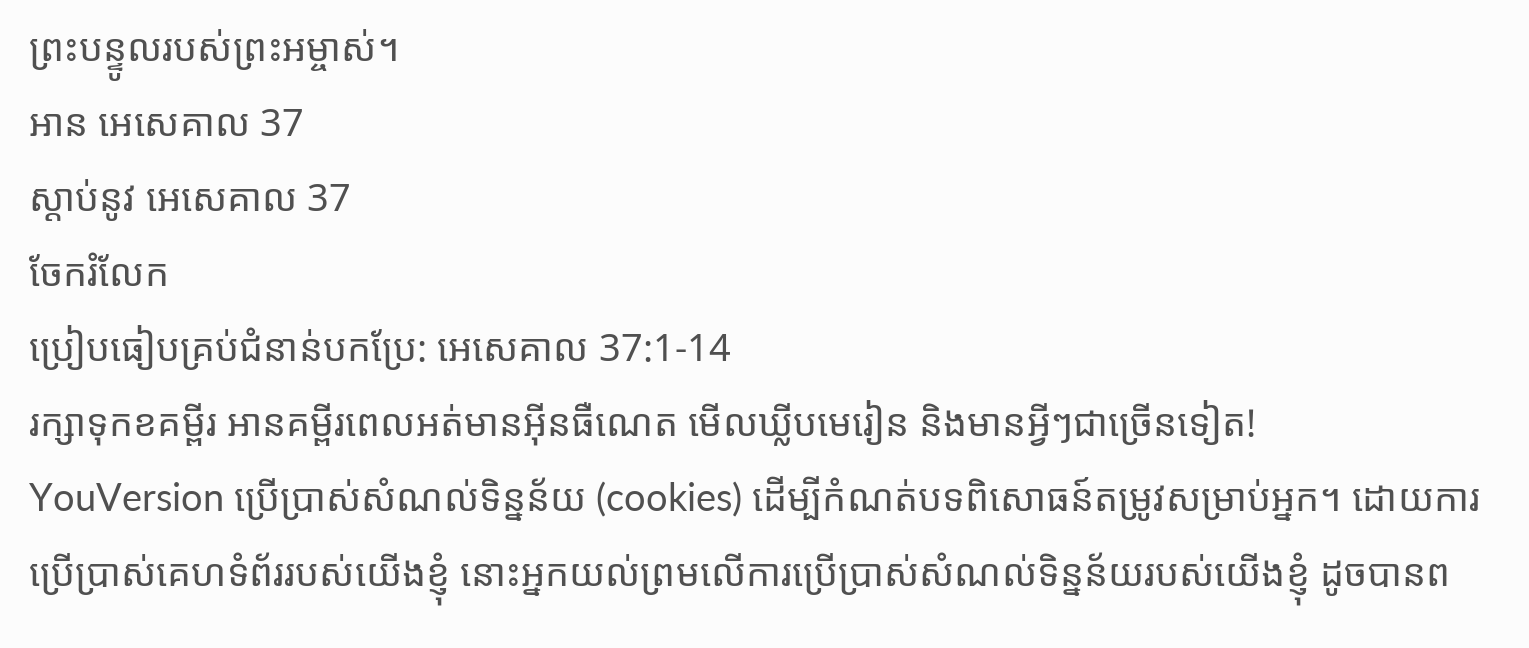ព្រះបន្ទូលរបស់ព្រះអម្ចាស់។
អាន អេសេគាល 37
ស្ដាប់នូវ អេសេគាល 37
ចែករំលែក
ប្រៀបធៀបគ្រប់ជំនាន់បកប្រែ: អេសេគាល 37:1-14
រក្សាទុកខគម្ពីរ អានគម្ពីរពេលអត់មានអ៊ីនធឺណេត មើលឃ្លីបមេរៀន និងមានអ្វីៗជាច្រើនទៀត!
YouVersion ប្រើប្រាស់សំណល់ទិន្នន័យ (cookies) ដើម្បីកំណត់បទពិសោធន៍តម្រូវសម្រាប់អ្នក។ ដោយការប្រើប្រាស់គេហទំព័ររបស់យើងខ្ញុំ នោះអ្នកយល់ព្រមលើការប្រើប្រាស់សំណល់ទិន្នន័យរបស់យើងខ្ញុំ ដូចបានព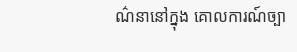ណ៌នានៅក្នុង គោលការណ៍ច្បា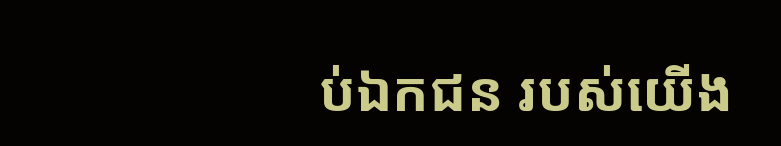ប់ឯកជន របស់យើង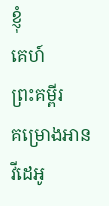ខ្ញុំ
គេហ៍
ព្រះគម្ពីរ
គម្រោងអាន
វីដេអូ